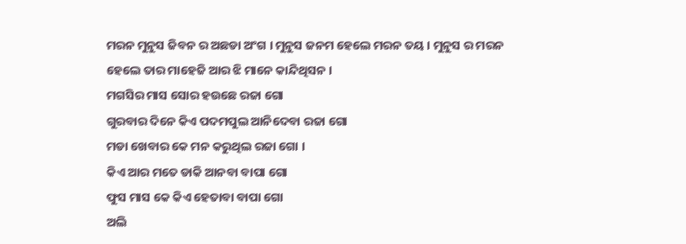ମରନ ମୁନୁସ ଜିବନ ର ଅଛଡା ଅଂଗ । ମୁନୁସ ଜନମ ହେଲେ ମରନ ତୟ । ମୁନୁସ ର ମରନ ହେଲେ ତାର ମାହେଜି ଆର ଝି ମାନେ କାନ୍ଦିଥିସନ ।
ମଗସିର ମାସ ସୋର ହଉଛେ ରଜା ଗୋ
ଗୁରବାର ଦିନେ କିଏ ପଦମପୁଲ ଆନିଦେବା ରଜା ଗୋ
ମଡା ଖେବାର କେ ମନ କରୁଥିଲ ରଜା ଗୋ ।
କିଏ ଆର ମତେ ଡାକି ଆନବା ବାପା ଗୋ
ଫୁସ ମାସ କେ କିଏ ହେତାବା ବାପା ଗୋ
ଅଲି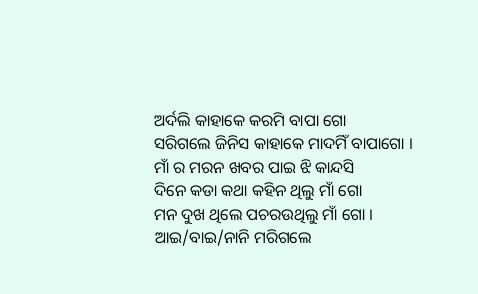ଅର୍ଦଲି କାହାକେ କରମି ବାପା ଗୋ
ସରିଗଲେ ଜିନିସ କାହାକେ ମାଦମିଁ ବାପାଗୋ ।
ମାଁ ର ମରନ ଖବର ପାଇ ଝି କାନ୍ଦସି
ଦିନେ କଡା କଥା କହିନ ଥିଲୁ ମାଁ ଗୋ
ମନ ଦୁଖ ଥିଲେ ପଚରଉଥିଲୁ ମାଁ ଗୋ ।
ଆଇ/ବାଇ/ନାନି ମରିଗଲେ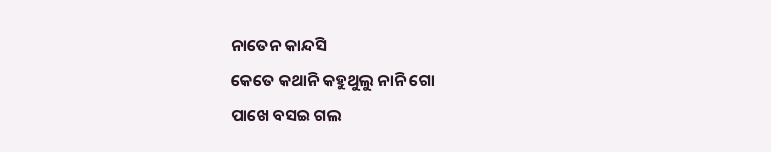ନାତେନ କାନ୍ଦସି
କେତେ କଥାନି କହୁଥୁଲୁ ନାନି ଗୋ
ପାଖେ ବସଇ ଗଲ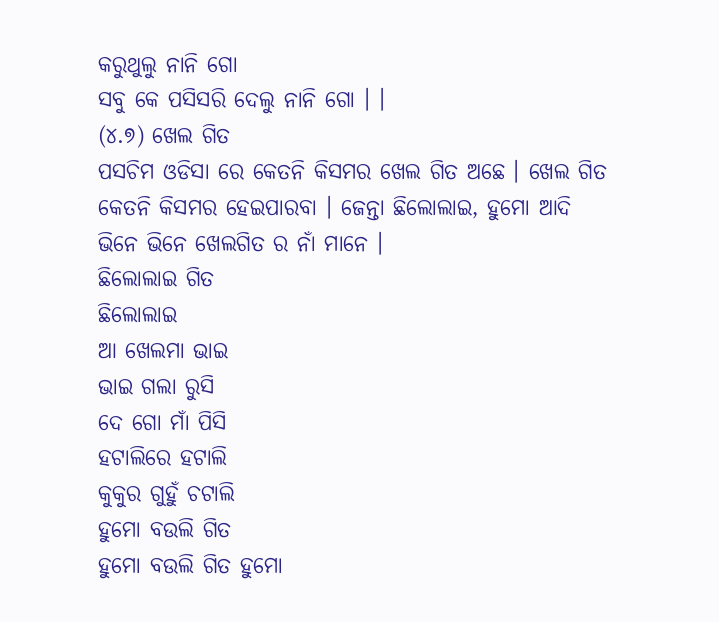କରୁଥୁଲୁ ନାନି ଗୋ
ସବୁ କେ ପସିସରି ଦେଲୁ ନାନି ଗୋ । ।
(୪.୭) ଖେଲ ଗିତ
ପସଚିମ ଓଡିସା ରେ କେତନି କିସମର ଖେଲ ଗିତ ଅଛେ । ଖେଲ ଗିତ କେତନି କିସମର ହେଇପାରବା । ଜେନ୍ତା ଛିଲୋଲାଇ, ହୁମୋ ଆଦି ଭିନେ ଭିନେ ଖେଲଗିତ ର ନାଁ ମାନେ ।
ଛିଲୋଲାଇ ଗିତ
ଛିଲୋଲାଇ
ଆ ଖେଲମା ଭାଇ
ଭାଇ ଗଲା ରୁସି
ଦେ ଗୋ ମାଁ ପିସି
ହଟାଲିରେ ହଟାଲି
କୁକୁର ଗୁହୁଁ ଚଟାଲି
ହୁମୋ ବଉଲି ଗିତ
ହୁମୋ ବଉଲି ଗିତ ହୁମୋ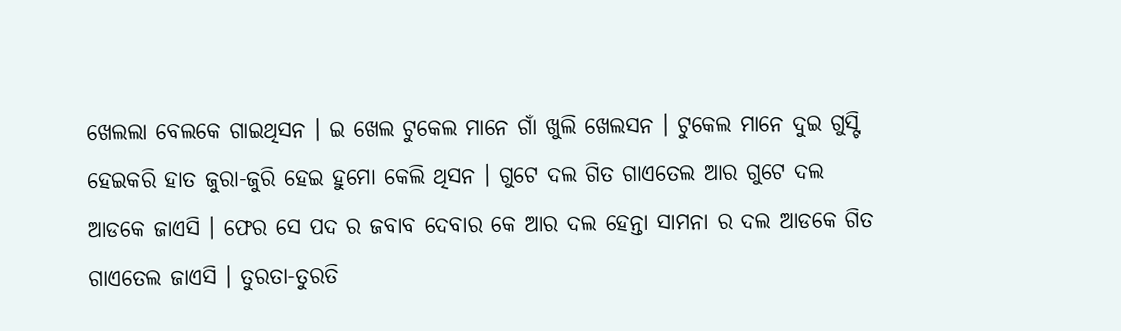ଖେଲଲା ବେଲକେ ଗାଇଥିସନ । ଇ ଖେଲ ଟୁକେଲ ମାନେ ଗାଁ ଖୁଲି ଖେଲସନ । ଟୁକେଲ ମାନେ ଦୁଇ ଗୁସ୍ଟି ହେଇକରି ହାତ ଜୁରା-ଜୁରି ହେଇ ହୁମୋ କେଲି ଥିସନ । ଗୁଟେ ଦଲ ଗିତ ଗାଏତେଲ ଆର ଗୁଟେ ଦଲ ଆଡକେ ଜାଏସି । ଫେର ସେ ପଦ ର ଜବାବ ଦେବାର କେ ଆର ଦଲ ହେନ୍ତା ସାମନା ର ଦଲ ଆଡକେ ଗିତ ଗାଏତେଲ ଜାଏସି । ତୁରତା-ତୁରତି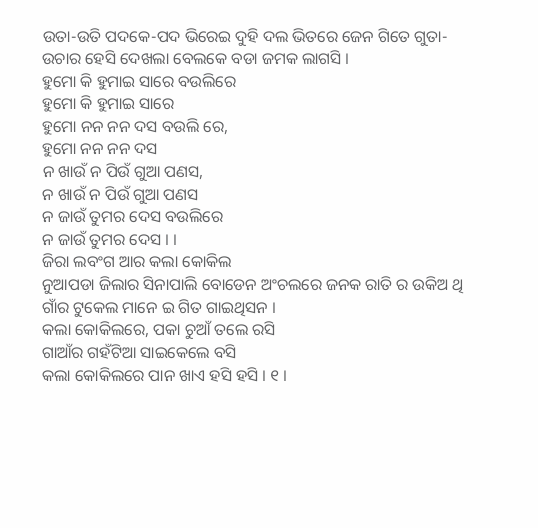ଉତା-ଉତି ପଦକେ-ପଦ ଭିରେଇ ଦୁହି ଦଲ ଭିତରେ ଜେନ ଗିତେ ଗୁତା-ଉଚାର ହେସି ଦେଖଲା ବେଲକେ ବଡା ଜମକ ଲାଗସି ।
ହୁମୋ କି ହୁମାଇ ସାରେ ବଉଲିରେ
ହୁମୋ କି ହୁମାଇ ସାରେ
ହୁମୋ ନନ ନନ ଦସ ବଉଲି ରେ,
ହୁମୋ ନନ ନନ ଦସ
ନ ଖାଉଁ ନ ପିଉଁ ଗୁଆ ପଣସ,
ନ ଖାଉଁ ନ ପିଉଁ ଗୁଆ ପଣସ
ନ ଜାଉଁ ତୁମର ଦେସ ବଉଲିରେ
ନ ଜାଉଁ ତୁମର ଦେସ । ।
ଜିରା ଲବଂଗ ଆର କଲା କୋକିଲ
ନୁଆପଡା ଜିଲାର ସିନାପାଲି ବୋଡେନ ଅଂଚଲରେ ଜନକ ରାତି ର ଉକିଅ ଥି ଗାଁର ଟୁକେଲ ମାନେ ଇ ଗିତ ଗାଇଥିସନ ।
କଲା କୋକିଲରେ, ପକା ଚୁଆଁ ତଲେ ରସି
ଗାଆଁର ଗହଁଟିଆ ସାଇକେଲେ ବସି
କଲା କୋକିଲରେ ପାନ ଖାଏ ହସି ହସି । ୧ ।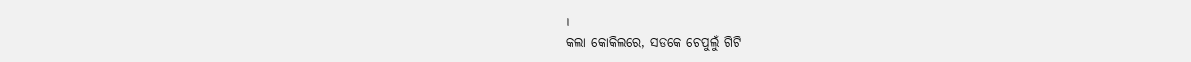।
କଲା କୋକିଲରେ, ସଡକେ ଚେପୁଲୁଁ ଗିଟି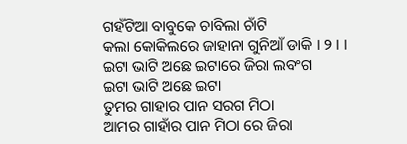ଗହଁଟିଆ ବାବୁକେ ଚାବିଲା ଚାଁଟି
କଲା କୋକିଲରେ ଜାହାନା ଗୁନିଆଁ ଡାକି । ୨ । ।
ଇଟା ଭାଟି ଅଛେ ଇଟାରେ ଜିରା ଲବଂଗ
ଇଟା ଭାଟି ଅଛେ ଇଟା
ତୁମର ଗାହାର ପାନ ସରଗ ମିଠା
ଆମର ଗାହାଁର ପାନ ମିଠା ରେ ଜିରା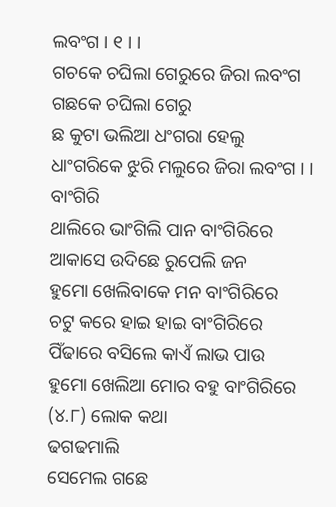ଲବଂଗ । ୧ । ।
ଗଚକେ ଚଘିଲା ଗେରୁରେ ଜିରା ଲବଂଗ
ଗଛକେ ଚଘିଲା ଗେରୁ
ଛ କୁଟା ଭଲିଆ ଧଂଗରା ହେଲୁ
ଧାଂଗରିକେ ଝୁରି ମଲୁରେ ଜିରା ଲବଂଗ । ।
ବାଂଗିରି
ଥାଲିରେ ଭାଂଗିଲି ପାନ ବାଂଗିରିରେ
ଆକାସେ ଉଦିଛେ ରୁପେଲି ଜନ
ହୁମୋ ଖେଲିବାକେ ମନ ବାଂଗିରିରେ
ଚଟୁ କରେ ହାଇ ହାଇ ବାଂଗିରିରେ
ପିଁଢାରେ ବସିଲେ କାଏଁ ଲାଭ ପାଉ
ହୁମୋ ଖେଲିଆ ମୋର ବହୁ ବାଂଗିରିରେ
(୪.୮) ଲୋକ କଥା
ଢଗଢମାଲି
ସେମେଲ ଗଛେ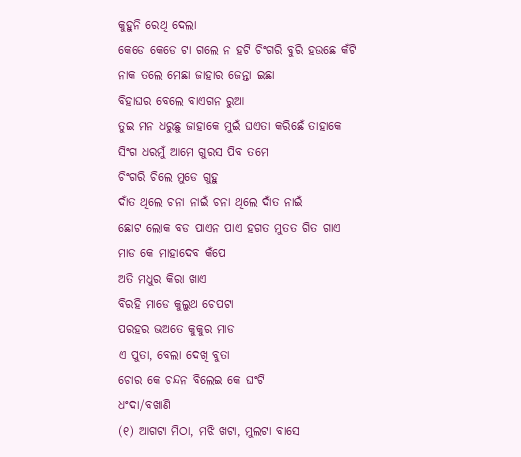କୁହୁନି ରେଥି ଦେଲା
କେଡେ କେଡେ ଟା ଗଲେ ନ ହଟି ଚିଂଗରି ବୁରି ହଉଛେ କଁଟି
ନାକ ତଲେ ମେଛା ଜାହାର ଜେନ୍ତା ଇଛା
ବିହାଘର ବେଲେ ବାଏଗନ ରୁଆ
ତୁଇ ମନ ଧରୁଛୁ ଜାହାକେ ମୁଇଁ ଘଏତା କରିଛେଁ ତାହାକେ
ସିଂଗ ଧରମୁଁ ଆମେ ଗୁରସ ପିବ ତମେ
ଚିଂଗରି ଚିଲେ ମୁଡେ ଗୁହୁ
ଦାଁତ ଥିଲେ ଚନା ନାଇଁ ଚନା ଥିଲେ ଦାଁତ ନାଇଁ
ଛୋଟ ଲୋକ ବଡ ପାଏନ ପାଏ ହଗତ ମୁତତ ଗିତ ଗାଏ
ମାଡ କେ ମାହାଦେବ କଁପେ
ଅତି ମଧୁର କିରା ଖାଏ
ବିରହି ମାଡେ କୁଲୁଥ ଚେପଟା
ପରହର ଭଅତେ କୁକୁର ମାଡ
ଏ ପୁତା, ବେଲା ଦେଖି ବୁତା
ଚୋର କେ ଚନ୍ଦନ ବିଲେଇ କେ ଘଂଟି
ଧଂଦା/ବଖାଣି
(୧) ଆଗଟା ମିଠା, ମଝି ଖଟା, ମୁଲଟା ବାସେ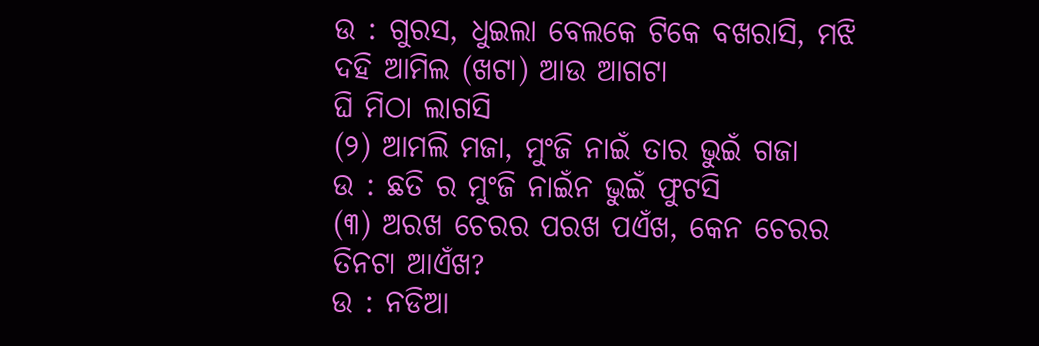ଉ : ଗୁରସ, ଧୁଇଲା ବେଲକେ ଟିକେ ବଖରାସି, ମଝି ଦହି ଆମିଲ (ଖଟା) ଆଉ ଆଗଟା
ଘି ମିଠା ଲାଗସି
(୨) ଆମଲି ମଜା, ମୁଂଜି ନାଇଁ ତାର ଭୁଇଁ ଗଜା
ଉ : ଛତି ର ମୁଂଜି ନାଇଁନ ଭୁଇଁ ଫୁଟସି
(୩) ଅରଖ ଚେରର ପରଖ ପଏଁଖ, କେନ ଚେରର ତିନଟା ଆଏଁଖ?
ଉ : ନଡିଆ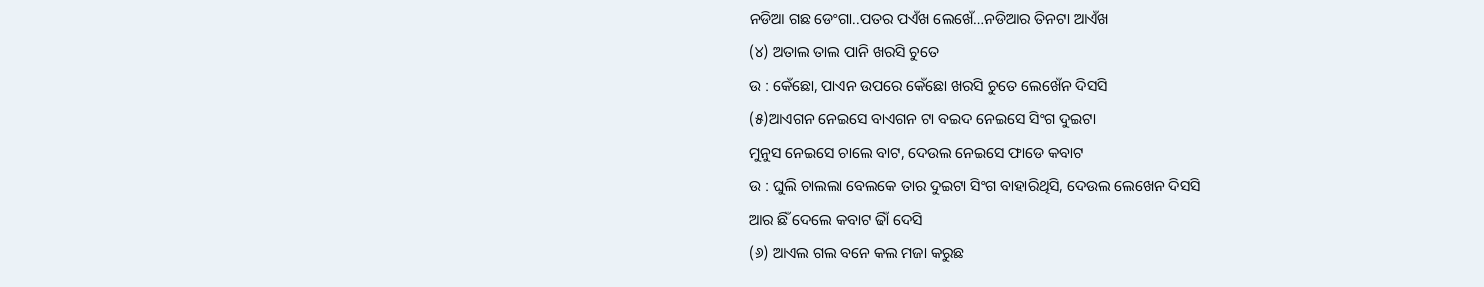ନଡିଆ ଗଛ ଡେଂଗା..ପତର ପଏଁଖ ଲେଖେଁ…ନଡିଆର ତିନଟା ଆଏଁଖ
(୪) ଅତାଲ ତାଲ ପାନି ଖରସି ଚୁତେ
ଉ : କେଁଛୋ, ପାଏନ ଉପରେ କେଁଛୋ ଖରସି ଚୁତେ ଲେଖେଁନ ଦିସସି
(୫)ଆଏଗନ ନେଇସେ ବାଏଗନ ଟା ବଇଦ ନେଇସେ ସିଂଗ ଦୁଇଟା
ମୁନୁସ ନେଇସେ ଚାଲେ ବାଟ, ଦେଉଲ ନେଇସେ ଫାଡେ କବାଟ
ଉ : ଘୁଲି ଚାଲଲା ବେଲକେ ତାର ଦୁଇଟା ସିଂଗ ବାହାରିଥିସି, ଦେଉଲ ଲେଖେନ ଦିସସି
ଆର ଛିଁ ଦେଲେ କବାଟ ଢାିଁ ଦେସି
(୬) ଆଏଲ ଗଲ ବନେ କଲ ମଜା କରୁଛ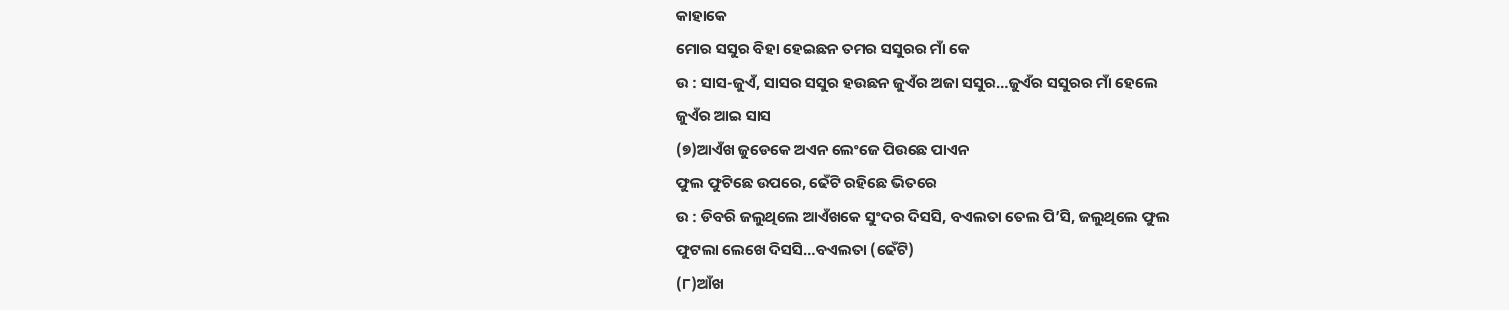କାହାକେ
ମୋର ସସୁର ବିହା ହେଇଛନ ତମର ସସୁରର ମାଁ କେ
ଉ : ସାସ-ଜୁଏଁ, ସାସର ସସୁର ହଉଛନ ଜୁଏଁର ଅଜା ସସୁର…ଜୁଏଁର ସସୁରର ମାଁ ହେଲେ
ଜୁଏଁର ଆଇ ସାସ
(୭)ଆଏଁଖ ଜୁଡେକେ ଅଏନ ଲେଂଜେ ପିଉଛେ ପାଏନ
ଫୁଲ ଫୁଟିଛେ ଉପରେ, ଢେଁଟି ରହିଛେ ଭିତରେ
ଉ : ଡିବରି ଜଲୁଥିଲେ ଆଏଁଖକେ ସୁଂଦର ଦିସସି, ବଏଲତା ତେଲ ପି’ସି, ଜଲୁଥିଲେ ଫୁଲ
ଫୁଟଲା ଲେଖେ ଦିସସି…ବଏଲତା (ଢେଁଟି)
(୮)ଆଁଖ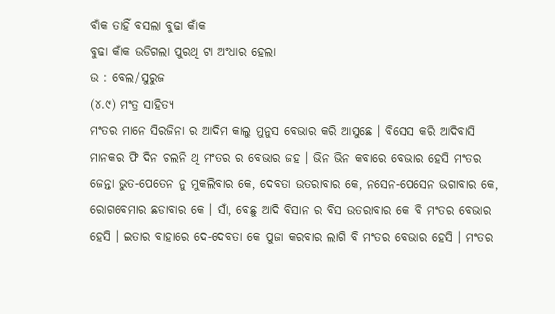ବାଁକ ତାହିଁ ବସଲା ବୁଢା କାଁକ
ବୁଢା କାଁକ ଉଡିଗଲା ପୁରଥି ଟା ଅଂଧାର ହେଲା
ଉ : ବେଲ/ସୁରୁଜ
(୪.୯) ମଂତ୍ର ସାହିତ୍ୟ
ମଂତର ମାନେ ସିରଜିନା ର ଆଦିମ କାଲୁ ମୁନୁସ ବେଭାର କରି ଆସୁଛେ । ବିସେସ କରି ଆଦିବାସି ମାନକର ଫି ଦିନ ଚଲନି ଥି ମଂତର ର ବେଭାର ଜହ । ଭିନ ଭିନ କବାରେ ବେଭାର ହେସି ମଂତର ଜେନ୍ତା ଭୁତ-ପେତେନ ନୁ ମୁକଲିବାର କେ, ଦେବତା ଉତରାବାର କେ, ନସେନ-ପେସେନ ଭଗାବାର କେ, ରୋଗବେମାର ଛଡାବାର କେ । ସାଁ, ବେଛୁ ଆଦି ବିସାନ ର ବିସ ଉତରାବାର କେ ବି ମଂତର ବେଭାର ହେସି । ଇତାର ବାହାରେ ଦେ-ଦେବତା କେ ପୁଜା କରବାର ଲାଗି ବି ମଂତର ବେଭାର ହେସି । ମଂତର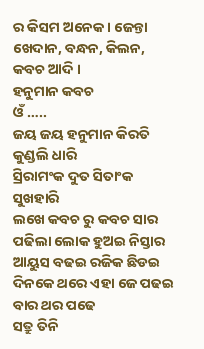ର କିସମ ଅନେକ । ଜେନ୍ତା ଖେଦାନ, ବନ୍ଧନ, କିଲନ, କବଚ ଆଦି ।
ହନୁମାନ କବଚ
ଓଁ …..
ଜୟ ଜୟ ହନୁମାନ କିରତି କୁଣ୍ଡଲି ଧାରି
ସ୍ରିରାମଂକ ଦୁତ ସିତାଂକ ସୁଖହାରି
ଲଖେ କବଚ ରୁ କବଚ ସାର
ପଢିଲା ଲୋକ ହୁଅଇ ନିସ୍ତାର
ଆୟୁସ ବଢଇ ରଜିକ ଛିଡଇ
ଦିନକେ ଥରେ ଏହା ଜେ ପଢଇ
ବାର ଥର ପଢେ
ସତ୍ରୁ ତିନି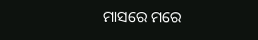ମାସରେ ମରେ